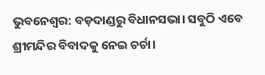ଭୁବନେଶ୍ୱର: ବଡ଼ଦାଣ୍ଡରୁ ବିଧାନସଭା। ସବୁଠି ଏବେ ଶ୍ରୀମନ୍ଦିର ବିବାଦକୁ ନେଇ ଚର୍ଚା।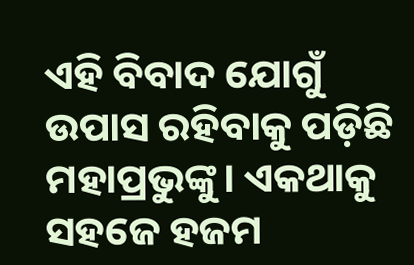ଏହି ବିବାଦ ଯୋଗୁଁ ଉପାସ ରହିବାକୁ ପଡ଼ିଛି ମହାପ୍ରଭୁଙ୍କୁ। ଏକଥାକୁ ସହଜେ ହଜମ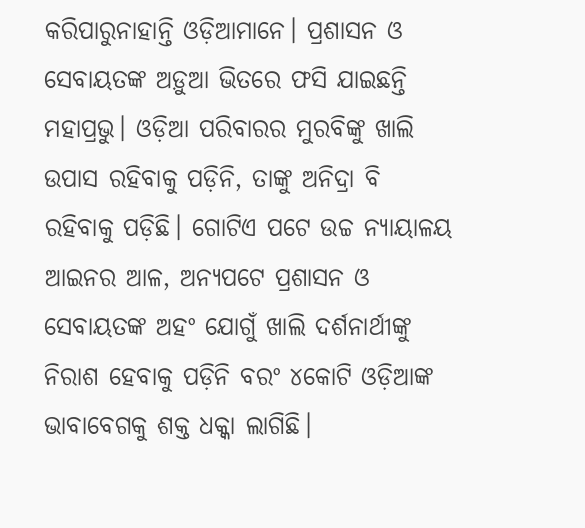କରିପାରୁନାହାନ୍ତି ଓଡ଼ିଆମାନେ। ପ୍ରଶାସନ ଓ ସେବାୟତଙ୍କ ଅଡ଼ୁଆ ଭିତରେ ଫସି ଯାଇଛନ୍ତି ମହାପ୍ରଭୁ। ଓଡ଼ିଆ ପରିବାରର ମୁରବିଙ୍କୁ ଖାଲି ଉପାସ ରହିବାକୁ ପଡ଼ିନି, ତାଙ୍କୁ ଅନିଦ୍ରା ବି ରହିବାକୁ ପଡ଼ିଛି। ଗୋଟିଏ ପଟେ ଉଚ୍ଚ ନ୍ୟାୟାଳୟ ଆଇନର ଆଳ, ଅନ୍ୟପଟେ ପ୍ରଶାସନ ଓ ସେବାୟତଙ୍କ ଅହଂ ଯୋଗୁଁ ଖାଲି ଦର୍ଶନାର୍ଥୀଙ୍କୁ ନିରାଶ ହେବାକୁ ପଡ଼ିନି ବରଂ ୪କୋଟି ଓଡ଼ିଆଙ୍କ ଭାବାବେଗକୁ ଶକ୍ତ ଧକ୍କା ଲାଗିଛି।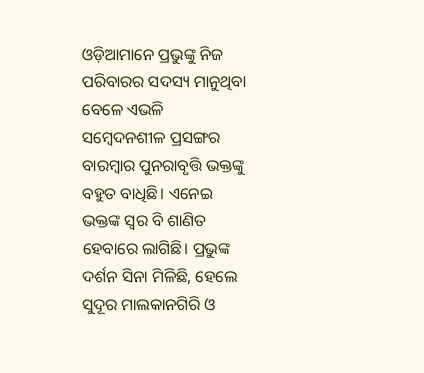ଓଡ଼ିଆମାନେ ପ୍ରଭୁଙ୍କୁ ନିଜ ପରିବାରର ସଦସ୍ୟ ମାନୁଥିବା ବେଳେ ଏଭଳି ସମ୍ବେଦନଶୀଳ ପ୍ରସଙ୍ଗର ବାରମ୍ବାର ପୁନରାବୃତ୍ତି ଭକ୍ତଙ୍କୁ ବହୁତ ବାଧିଛି। ଏନେଇ ଭକ୍ତଙ୍କ ସ୍ୱର ବି ଶାଣିତ ହେବାରେ ଲାଗିଛି। ପ୍ରଭୁଙ୍କ ଦର୍ଶନ ସିନା ମିଳିଛି, ହେଲେ ସୁଦୂର ମାଲକାନଗିରି ଓ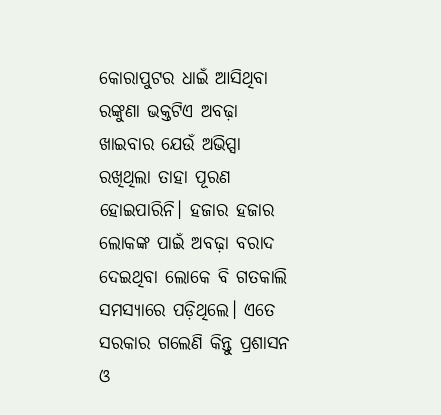କୋରାପୁଟର ଧାଇଁ ଆସିଥିବା ରଙ୍କୁଣା ଭକ୍ତଟିଏ ଅବଢ଼ା ଖାଇବାର ଯେଉଁ ଅଭିପ୍ସା ରଖିଥିଲା ତାହା ପୂରଣ ହୋଇପାରିନି। ହଜାର ହଜାର ଲୋକଙ୍କ ପାଇଁ ଅବଢ଼ା ବରାଦ ଦେଇଥିବା ଲୋକେ ବି ଗତକାଲି ସମସ୍ୟାରେ ପଡ଼ିଥିଲେ। ଏତେ ସରକାର ଗଲେଣି କିନ୍ତୁ ପ୍ରଶାସନ ଓ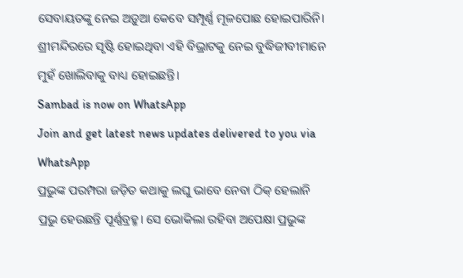ସେବାୟତଙ୍କୁ ନେଇ ଅଡ଼ୁଆ କେବେ ସମ୍ପୂର୍ଣ୍ଣ ମୂଳପୋଛ ହୋଇପାରିନି। ଶ୍ରୀମନ୍ଦିରରେ ସୃଷ୍ଟି ହୋଇଥିବା ଏହି ବିଭ୍ରାଟକୁ ନେଇ ବୁଦ୍ଧିଜୀବୀମାନେ ମୁହଁ ଖୋଲିବାକୁ ବାଧ୍ୟ ହୋଇଛନ୍ତି।
Sambad is now on WhatsApp
Join and get latest news updates delivered to you via WhatsApp
ପ୍ରଭୁଙ୍କ ପରମ୍ପରା ଜଡ଼ିତ କଥାକୁ ଲଘୁ ଭାବେ ନେବା ଠିକ୍ ହେଲାନି
ପ୍ରଭୁ ହେଉଛନ୍ତି ପୂର୍ଣ୍ଣବ୍ରହ୍ମ। ସେ ଭୋକିଲା ରହିବା ଅପେକ୍ଷା ପ୍ରଭୁଙ୍କ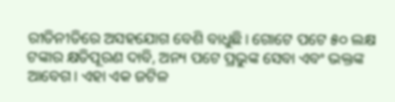ରୀତିନୀତିରେ ଅସହଯୋଗ ବେଶି ବାଧୁଛି। ଗୋଟେ ପଟେ ୫୦ ଲକ୍ଷ ଟଙ୍କାର କ୍ଷତିପୂରଣ ଦାବି, ଅନ୍ୟ ପଟେ ପ୍ରଭୁଙ୍କ ସେବା ଏବଂ ଭକ୍ତଙ୍କ ଆବେଗ। ଏହା ଏକ ଜଟିଳ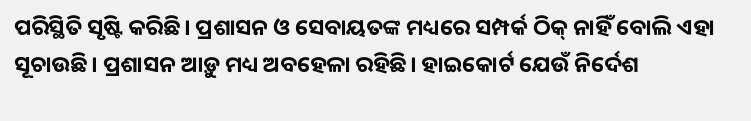ପରିସ୍ଥିତି ସୃଷ୍ଟି କରିଛି। ପ୍ରଶାସନ ଓ ସେବାୟତଙ୍କ ମଧ୍ୟରେ ସମ୍ପର୍କ ଠିକ୍ ନାହିଁ ବୋଲି ଏହା ସୂଚାଉଛି। ପ୍ରଶାସନ ଆଡ଼ୁ ମଧ୍ୟ ଅବହେଳା ରହିଛି। ହାଇକୋର୍ଟ ଯେଉଁ ନିର୍ଦେଶ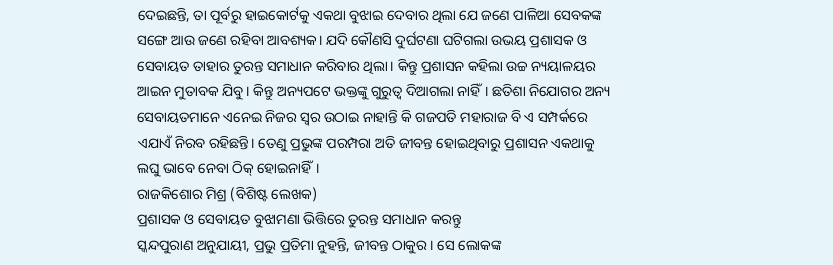ଦେଇଛନ୍ତି, ତା ପୂର୍ବରୁ ହାଇକୋର୍ଟକୁ ଏକଥା ବୁଝାଇ ଦେବାର ଥିଲା ଯେ ଜଣେ ପାଳିଆ ସେବକଙ୍କ ସଙ୍ଗେ ଆଉ ଜଣେ ରହିବା ଆବଶ୍ୟକ। ଯଦି କୌଣସି ଦୁର୍ଘଟଣା ଘଟିଗଲା ଉଭୟ ପ୍ରଶାସକ ଓ ସେବାୟତ ତାହାର ତୁରନ୍ତ ସମାଧାନ କରିବାର ଥିଲା। କିନ୍ତୁ ପ୍ରଶାସନ କହିଲା ଉଚ୍ଚ ନ୍ୟୟାଳୟର ଆଇନ ମୁତାବକ ଯିବୁ। କିନ୍ତୁ ଅନ୍ୟପଟେ ଭକ୍ତଙ୍କୁ ଗୁରୁତ୍ୱ ଦିଆଗଲା ନାହିଁ। ଛତିଶା ନିଯୋଗର ଅନ୍ୟ ସେବାୟତମାନେ ଏନେଇ ନିଜର ସ୍ୱର ଉଠାଇ ନାହାନ୍ତି କି ଗଜପତି ମହାରାଜ ବି ଏ ସମ୍ପର୍କରେ ଏଯାଏଁ ନିରବ ରହିଛନ୍ତି। ତେଣୁ ପ୍ରଭୁଙ୍କ ପରମ୍ପରା ଅତି ଜୀବନ୍ତ ହୋଇଥିବାରୁ ପ୍ରଶାସନ ଏକଥାକୁ ଲଘୁ ଭାବେ ନେବା ଠିକ୍ ହୋଇନାହିଁ।
ରାଜକିଶୋର ମିଶ୍ର (ବିଶିଷ୍ଟ ଲେଖକ)
ପ୍ରଶାସକ ଓ ସେବାୟତ ବୁଝାମଣା ଭିତ୍ତିରେ ତୁରନ୍ତ ସମାଧାନ କରନ୍ତୁ
ସ୍କନ୍ଦପୁରାଣ ଅନୁଯାୟୀ, ପ୍ରଭୁ ପ୍ରତିମା ନୁହନ୍ତି, ଜୀବନ୍ତ ଠାକୁର। ସେ ଲୋକଙ୍କ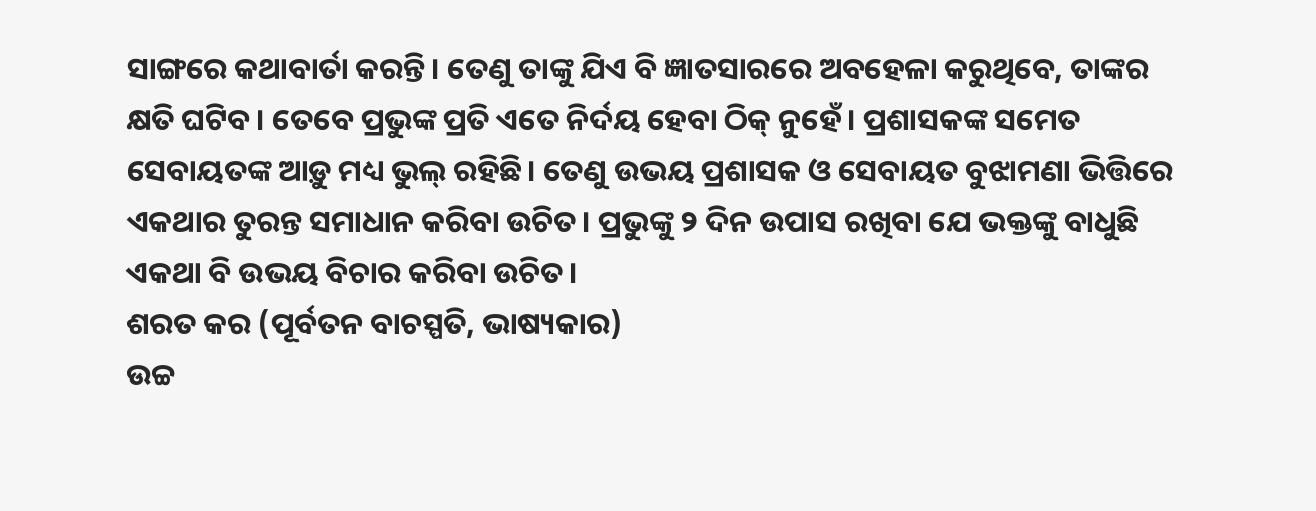ସାଙ୍ଗରେ କଥାବାର୍ତା କରନ୍ତି। ତେଣୁ ତାଙ୍କୁ ଯିଏ ବି ଜ୍ଞାତସାରରେ ଅବହେଳା କରୁଥିବେ, ତାଙ୍କର କ୍ଷତି ଘଟିବ। ତେବେ ପ୍ରଭୁଙ୍କ ପ୍ରତି ଏତେ ନିର୍ଦୟ ହେବା ଠିକ୍ ନୁହେଁ। ପ୍ରଶାସକଙ୍କ ସମେତ ସେବାୟତଙ୍କ ଆଡ଼ୁ ମଧ୍ୟ ଭୁଲ୍ ରହିଛି। ତେଣୁ ଉଭୟ ପ୍ରଶାସକ ଓ ସେବାୟତ ବୁଝାମଣା ଭିତ୍ତିରେ ଏକଥାର ତୁରନ୍ତ ସମାଧାନ କରିବା ଉଚିତ। ପ୍ରଭୁଙ୍କୁ ୨ ଦିନ ଉପାସ ରଖିବା ଯେ ଭକ୍ତଙ୍କୁ ବାଧୁଛି ଏକଥା ବି ଉଭୟ ବିଚାର କରିବା ଉଚିତ।
ଶରତ କର (ପୂର୍ବତନ ବାଚସ୍ପତି, ଭାଷ୍ୟକାର)
ଉଚ୍ଚ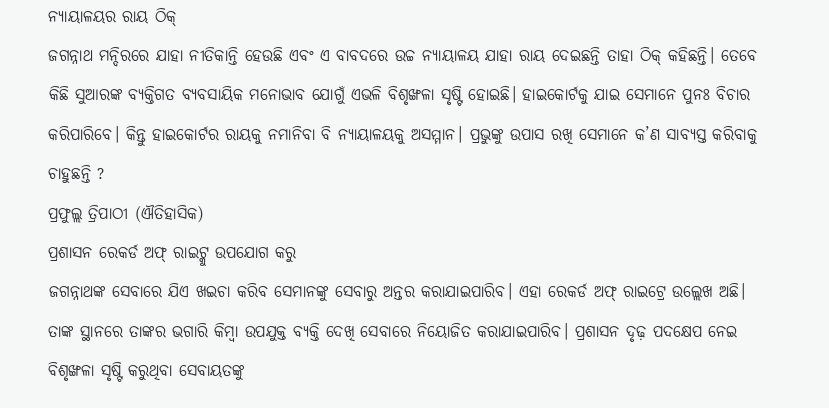ନ୍ୟାୟାଳୟର ରାୟ ଠିକ୍
ଜଗନ୍ନାଥ ମନ୍ଦିରରେ ଯାହା ନୀତିକାନ୍ତି ହେଉଛି ଏବଂ ଏ ବାବଦରେ ଉଚ୍ଚ ନ୍ୟାୟାଳୟ ଯାହା ରାୟ ଦେଇଛନ୍ତି ତାହା ଠିକ୍ କହିଛନ୍ତି। ତେବେ କିଛି ସୁଆରଙ୍କ ବ୍ୟକ୍ତିଗତ ବ୍ୟବସାୟିକ ମନୋଭାବ ଯୋଗୁଁ ଏଭଳି ବିଶୃଙ୍ଖଳା ସୃଷ୍ଟି ହୋଇଛି। ହାଇକୋର୍ଟକୁ ଯାଇ ସେମାନେ ପୁନଃ ବିଚାର କରିପାରିବେ। କିନ୍ତୁ ହାଇକୋର୍ଟର ରାୟକୁ ନମାନିବା ବି ନ୍ୟାୟାଳୟକୁ ଅସମ୍ମାନ। ପ୍ରଭୁଙ୍କୁ ଉପାସ ରଖି ସେମାନେ କ’ଣ ସାବ୍ୟସ୍ତ କରିବାକୁ ଚାହୁଛନ୍ତି ?
ପ୍ରଫୁଲ୍ଲ ତ୍ରିପାଠୀ (ଐତିହାସିକ)
ପ୍ରଶାସନ ରେକର୍ଡ ଅଫ୍ ରାଇଟ୍କୁ ଉପଯୋଗ କରୁ
ଜଗନ୍ନାଥଙ୍କ ସେବାରେ ଯିଏ ଖଇଚା କରିବ ସେମାନଙ୍କୁ ସେବାରୁ ଅନ୍ତର କରାଯାଇପାରିବ। ଏହା ରେକର୍ଡ ଅଫ୍ ରାଇଟ୍ରେ ଉଲ୍ଲେଖ ଅଛି। ତାଙ୍କ ସ୍ଥାନରେ ତାଙ୍କର ଭଗାରି କିମ୍ବା ଉପଯୁକ୍ତ ବ୍ୟକ୍ତି ଦେଖି ସେବାରେ ନିୟୋଜିତ କରାଯାଇପାରିବ। ପ୍ରଶାସନ ଦୃଢ଼ ପଦକ୍ଷେପ ନେଇ ବିଶୃଙ୍ଖଳା ସୃଷ୍ଟି କରୁଥିବା ସେବାୟତଙ୍କୁ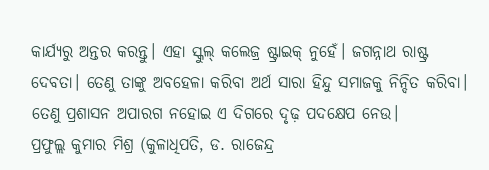କାର୍ଯ୍ୟରୁ ଅନ୍ତର କରନ୍ତୁ। ଏହା ସ୍କୁଲ୍ କଲେଜ୍ର ଷ୍ଟ୍ରାଇକ୍ ନୁହେଁ। ଜଗନ୍ନାଥ ରାଷ୍ଟ୍ର ଦେବତା। ତେଣୁ ତାଙ୍କୁ ଅବହେଳା କରିବା ଅର୍ଥ ସାରା ହିନ୍ଦୁ ସମାଜକୁ ନିନ୍ଦିତ କରିବା। ତେଣୁ ପ୍ରଶାସନ ଅପାରଗ ନହୋଇ ଏ ଦିଗରେ ଦୃଢ଼ ପଦକ୍ଷେପ ନେଉ।
ପ୍ରଫୁଲ୍ଲ କୁମାର ମିଶ୍ର (କୁଳାଧିପତି, ଡ. ରାଜେନ୍ଦ୍ର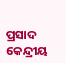ପ୍ରସାଦ କେନ୍ଦ୍ରୀୟ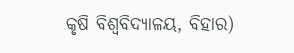କୃଷି ବିଶ୍ୱବିଦ୍ୟାଳୟ, ବିହାର)